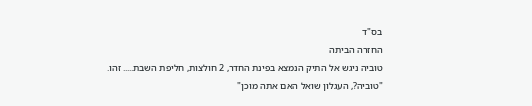בס"ד
החזרה הביתה
טוביה ניגש אל התיק הנמצא בפינת החדר, 2 חולצות, חליפת השבת..... זהו.
"טוביה?, העגלון שואל האם אתה מוכן"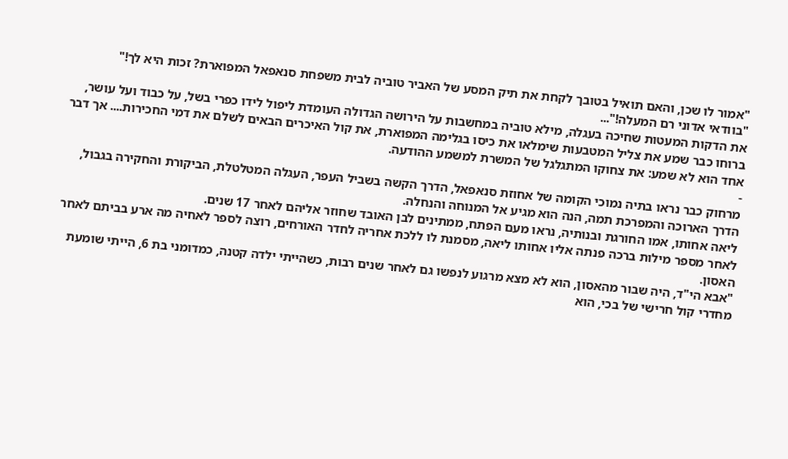"אמור לו שכן, והאם תואיל בטובך לקחת את תיק המסע של האביר טוביה לבית משפחת סנאפאל המפוארת? זכות היא לך!"
"בוודאי אדוני רם המעלה!"...
את הדקות המעטות שחיכה בעגלה, מילא טוביה במחשבות על הירושה הגדולה העומדת ליפול לידו כפרי בשל, על כבוד ועל עושר, ברוחו כבר שמע את צליל המטבעות שימלאו את כיסו בגלימה המפוארת, את קול האיכרים הבאים לשלם את דמי החכירות.... אך דבר אחד הוא לא שמע: את צחוקו המתגלגל של המשרת למשמע ההודעה.
-
מרחוק כבר נראו בתיה נמוכי הקומה של אחוזת סנאפאל, הדרך הקשה בשביל העפר, העגלה המטלטלת, הביקורת והחקירה בגבול, הדרך הארוכה והמפרכת תמה, הנה הוא מגיע אל המנוחה והנחלה.
ליאה אחותו, אמו החורגת ובנותיה, נראו מעם הפתח, ממתינים לבן האובד שחוזר אליהם לאחר 17 שנים.
לאחר מספר מילות ברכה פנתה אליו אחותו ליאה, מסמנת לו ללכת אחריה לחדר האורחים, רוצה לספר לאחיה מה ארע בביתם לאחר האסון.
"אבא הי"ד, היה שבור מהאסון, הוא לא מצא מרגוע לנפשו גם לאחר שנים רבות, כשהייתי ילדה קטנה, כמדומני בת 6, הייתי שומעת מחדרי קול חרישי של בכי, הוא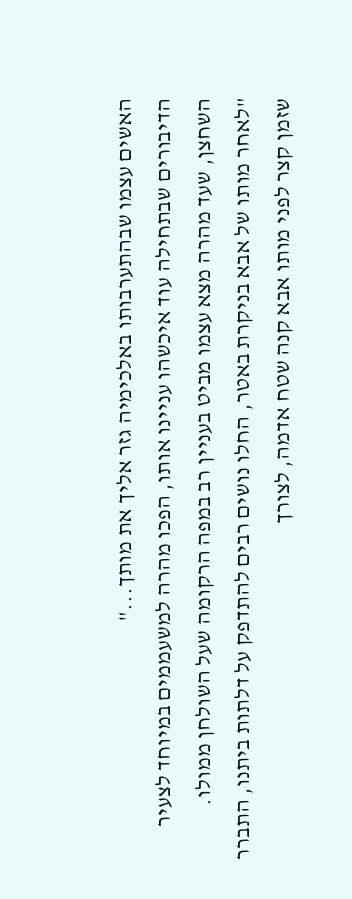האשים עצמו שבהתערבותו באלכימיה גזר אליך את מותך..."
הדיבורים שבתחילה עוד איכשהו עניינו אותו, הפכו מהרה למשעממים במיוחד לצעיר השחצן, שעד מהרה מצא עצמו מביט בעניין רב במפה הרקומה שעל השולחן ממולו.
"לאחר מותו של אבא בניקרת באטר, החלו נושים רבים להתדפק על דלתות ביתנו, התברר שזמן קצר לפני מותו אבא קנה שטח אדמה, לצורך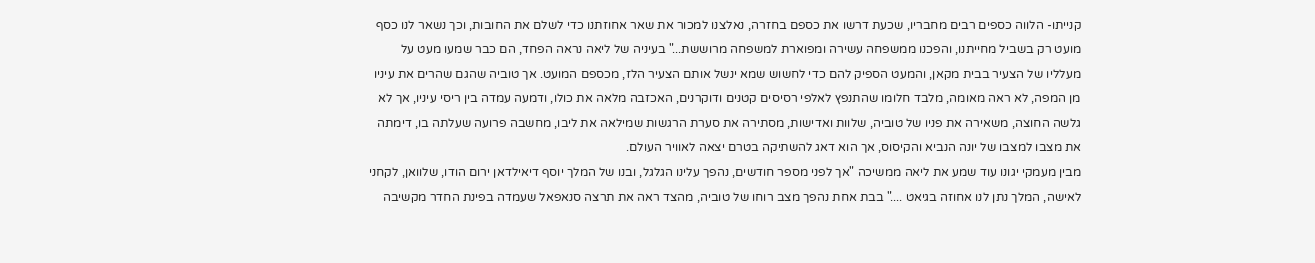קנייתו- הלווה כספים רבים מחבריו, שכעת דרשו את כספם בחזרה, נאלצנו למכור את שאר אחוזתנו כדי לשלם את החובות, וכך נשאר לנו כסף מועט רק בשביל מחייתנו, והפכנו ממשפחה עשירה ומפוארת למשפחה מרוששת..." בעיניה של ליאה נראה הפחד, הם כבר שמעו מעט על מעלליו של הצעיר בבית מקאן, והמעט הספיק להם כדי לחשוש שמא ינשל אותם הצעיר הלז, מכספם המועט. אך טוביה שהגם שהרים את עיניו מן המפה, לא ראה מאומה, מלבד חלומו שהתנפץ לאלפי רסיסים קטנים ודוקרנים, האכזבה מלאה את כולו, ודמעה עמדה בין ריסי עיניו, אך לא גלשה החוצה, משאירה את פניו של טוביה, שלוות ואדישות, מסתירה את סערת הרגשות שמילאה את ליבו, מחשבה פרועה שעלתה בו, דימתה את מצבו למצבו של יונה הנביא והקיסוס, אך הוא דאג להשתיקה בטרם יצאה לאוויר העולם.
מבין מעמקי יגונו עוד שמע את ליאה ממשיכה "אך לפני מספר חודשים, נהפך עלינו הגלגל, ובנו של המלך יוסף דיאילדאן ירום הודו, שלוואן, לקחני לאישה, המלך נתן לנו אחוזה בגיאט ...." בבת אחת נהפך מצב רוחו של טוביה, מהצד ראה את תרצה סנאפאל שעמדה בפינת החדר מקשיבה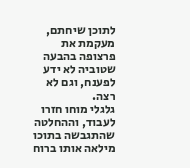לתוכן שיחתם, מעקמת את פרצופה בהבעה שטוביה לא ידע לפענח, וגם לא רצה.
גלגלי מוחו חזרו לעבוד, וההחלטה שהתגבשה בתוכו מילאה אותו ברוח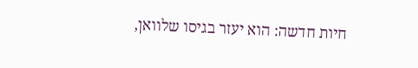חיות חדשה: הוא יעזר בגיסו שלוואן,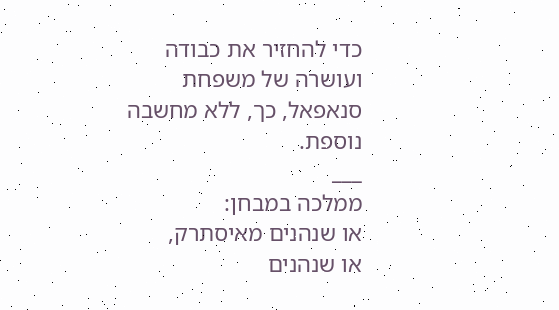כדי להחזיר את כבודה ועושרה של משפחת סנאפאל, כך, ללא מחשבה נוספת.
___
ממלכה במבחן:
או שנהנים מאיסתרק,
או שנהנים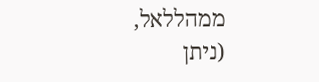ממהללאל,
(ניתן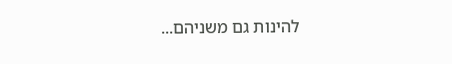להינות גם משניהם...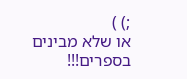;) )
או שלא מבינים בספרים!!!